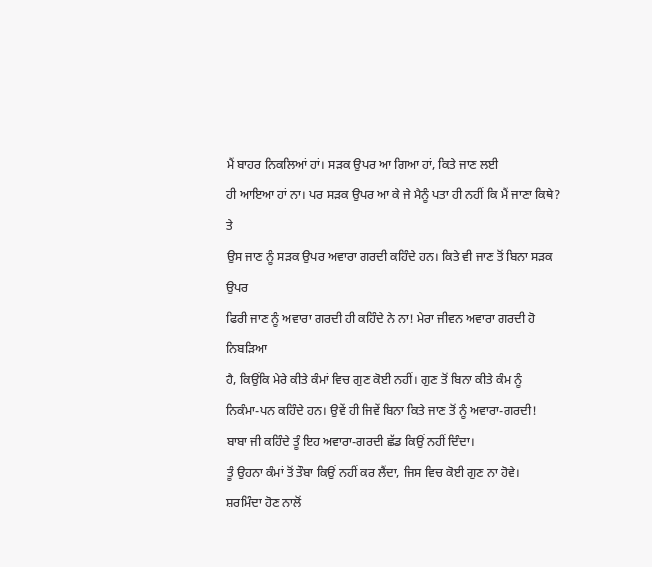ਮੈਂ ਬਾਹਰ ਨਿਕਲਿਆਂ ਹਾਂ। ਸੜਕ ਉਪਰ ਆ ਗਿਆ ਹਾਂ, ਕਿਤੇ ਜਾਣ ਲਈ
ਹੀ ਆਇਆ ਹਾਂ ਨਾ। ਪਰ ਸੜਕ ਉਪਰ ਆ ਕੇ ਜੇ ਮੈਨੂੰ ਪਤਾ ਹੀ ਨਹੀਂ ਕਿ ਮੈਂ ਜਾਣਾ ਕਿਥੇ? ਤੇ
ਉਸ ਜਾਣ ਨੂੰ ਸੜਕ ਉਪਰ ਅਵਾਰਾ ਗਰਦੀ ਕਹਿੰਦੇ ਹਨ। ਕਿਤੇ ਵੀ ਜਾਣ ਤੋਂ ਬਿਨਾ ਸੜਕ ਉਪਰ
ਫਿਰੀ ਜਾਣ ਨੂੰ ਅਵਾਰਾ ਗਰਦੀ ਹੀ ਕਹਿੰਦੇ ਨੇ ਨਾ! ਮੇਰਾ ਜੀਵਨ ਅਵਾਰਾ ਗਰਦੀ ਹੋ ਨਿਬੜਿਆ
ਹੈ, ਕਿਉਂਕਿ ਮੇਰੇ ਕੀਤੇ ਕੰਮਾਂ ਵਿਚ ਗੁਣ ਕੋਈ ਨਹੀਂ। ਗੁਣ ਤੋਂ ਬਿਨਾ ਕੀਤੇ ਕੰਮ ਨੂੰ
ਨਿਕੰਮਾ-ਪਨ ਕਹਿੰਦੇ ਹਨ। ਉਵੇਂ ਹੀ ਜਿਵੇਂ ਬਿਨਾ ਕਿਤੇ ਜਾਣ ਤੋਂ ਨੂੰ ਅਵਾਰਾ-ਗਰਦੀ!
ਬਾਬਾ ਜੀ ਕਹਿੰਦੇ ਤੂੰ ਇਹ ਅਵਾਰਾ-ਗਰਦੀ ਛੱਡ ਕਿਉਂ ਨਹੀਂ ਦਿੰਦਾ।
ਤੂੰ ਉਹਨਾ ਕੰਮਾਂ ਤੋਂ ਤੌਬਾ ਕਿਉਂ ਨਹੀਂ ਕਰ ਲੈਂਦਾ, ਜਿਸ ਵਿਚ ਕੋਈ ਗੁਣ ਨਾ ਹੋਵੇ।
ਸ਼ਰਮਿੰਦਾ ਹੋਣ ਨਾਲੋਂ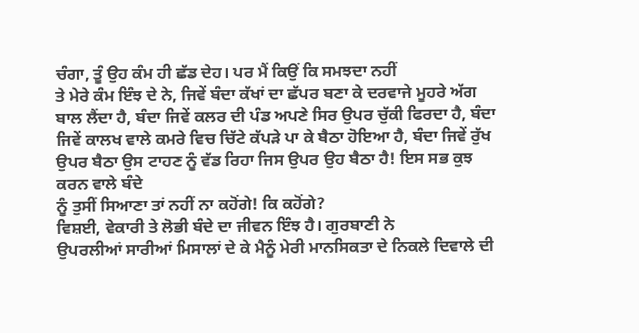ਚੰਗਾ, ਤੂੰ ਉਹ ਕੰਮ ਹੀ ਛੱਡ ਦੇਹ। ਪਰ ਮੈਂ ਕਿਉਂ ਕਿ ਸਮਝਦਾ ਨਹੀਂ
ਤੇ ਮੇਰੇ ਕੰਮ ਇੰਝ ਦੇ ਨੇ, ਜਿਵੇਂ ਬੰਦਾ ਕੱਖਾਂ ਦਾ ਛੱਪਰ ਬਣਾ ਕੇ ਦਰਵਾਜੇ ਮੂਹਰੇ ਅੱਗ
ਬਾਲ ਲੈਂਦਾ ਹੈ, ਬੰਦਾ ਜਿਵੇਂ ਕਲਰ ਦੀ ਪੰਡ ਅਪਣੇ ਸਿਰ ਉਪਰ ਚੁੱਕੀ ਫਿਰਦਾ ਹੈ, ਬੰਦਾ
ਜਿਵੇਂ ਕਾਲਖ ਵਾਲੇ ਕਮਰੇ ਵਿਚ ਚਿੱਟੇ ਕੱਪੜੇ ਪਾ ਕੇ ਬੈਠਾ ਹੋਇਆ ਹੈ, ਬੰਦਾ ਜਿਵੇਂ ਰੁੱਖ
ਉਪਰ ਬੈਠਾ ਉਸ ਟਾਹਣ ਨੂੰ ਵੱਡ ਰਿਹਾ ਜਿਸ ਉਪਰ ਉਹ ਬੈਠਾ ਹੈ! ਇਸ ਸਭ ਕੁਝ ਕਰਨ ਵਾਲੇ ਬੰਦੇ
ਨੂੰ ਤੁਸੀਂ ਸਿਆਣਾ ਤਾਂ ਨਹੀਂ ਨਾ ਕਹੋਂਗੇ! ਕਿ ਕਹੋਂਗੇ?
ਵਿਸ਼ਈ, ਵੇਕਾਰੀ ਤੇ ਲੋਭੀ ਬੰਦੇ ਦਾ ਜੀਵਨ ਇੰਝ ਹੈ। ਗੁਰਬਾਣੀ ਨੇ
ਉਪਰਲੀਆਂ ਸਾਰੀਆਂ ਮਿਸਾਲਾਂ ਦੇ ਕੇ ਮੈਨੂੰ ਮੇਰੀ ਮਾਨਸਿਕਤਾ ਦੇ ਨਿਕਲੇ ਦਿਵਾਲੇ ਦੀ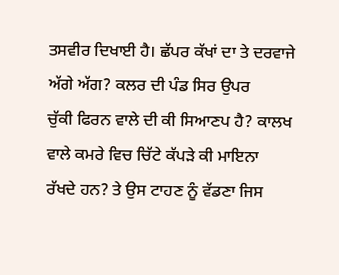ਤਸਵੀਰ ਦਿਖਾਈ ਹੈ। ਛੱਪਰ ਕੱਖਾਂ ਦਾ ਤੇ ਦਰਵਾਜੇ ਅੱਗੇ ਅੱਗ? ਕਲਰ ਦੀ ਪੰਡ ਸਿਰ ਉਪਰ
ਚੁੱਕੀ ਫਿਰਨ ਵਾਲੇ ਦੀ ਕੀ ਸਿਆਣਪ ਹੈ? ਕਾਲਖ ਵਾਲੇ ਕਮਰੇ ਵਿਚ ਚਿੱਟੇ ਕੱਪੜੇ ਕੀ ਮਾਇਨਾ
ਰੱਖਦੇ ਹਨ? ਤੇ ਉਸ ਟਾਹਣ ਨੂੰ ਵੱਡਣਾ ਜਿਸ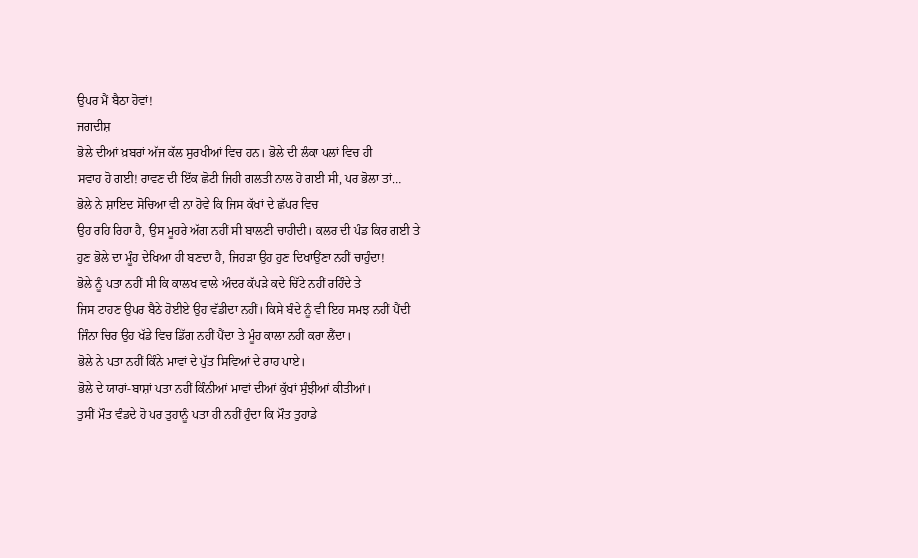ਉਪਰ ਮੈਂ ਬੈਠਾ ਹੋਵਾਂ!
ਜਗਦੀਸ਼
ਭੋਲੇ ਦੀਆਂ ਖ਼ਬਰਾਂ ਅੱਜ ਕੱਲ ਸੁਰਖੀਆਂ ਵਿਚ ਹਨ। ਭੋਲੇ ਦੀ ਲੰਕਾ ਪਲਾਂ ਵਿਚ ਹੀ
ਸਵਾਹ ਹੋ ਗਈ! ਰਾਵਣ ਦੀ ਇੱਕ ਛੋਟੀ ਜਿਹੀ ਗਲਤੀ ਨਾਲ ਹੋ ਗਈ ਸੀ, ਪਰ ਭੋਲਾ ਤਾਂ…
ਭੋਲੇ ਨੇ ਸ਼ਾਇਦ ਸੋਚਿਆ ਵੀ ਨਾ ਹੋਵੇ ਕਿ ਜਿਸ ਕੱਖਾਂ ਦੇ ਛੱਪਰ ਵਿਚ
ਉਹ ਰਹਿ ਰਿਹਾ ਹੈ, ਉਸ ਮੂਹਰੇ ਅੱਗ ਨਹੀਂ ਸੀ ਬਾਲਣੀ ਚਾਹੀਦੀ। ਕਲਰ ਦੀ ਪੰਡ ਕਿਰ ਗਈ ਤੇ
ਹੁਣ ਭੋਲੇ ਦਾ ਮੂੰਹ ਦੇਖਿਆ ਹੀ ਬਣਦਾ ਹੈ, ਜਿਹੜਾ ਉਹ ਹੁਣ ਦਿਖਾਉਂਣਾ ਨਹੀਂ ਚਾਹੁੰਦਾ!
ਭੋਲੇ ਨੂੰ ਪਤਾ ਨਹੀਂ ਸੀ ਕਿ ਕਾਲਖ ਵਾਲੇ ਅੰਦਰ ਕੱਪੜੇ ਕਦੇ ਚਿੱਟੇ ਨਹੀਂ ਰਹਿੰਦੇ ਤੇ
ਜਿਸ ਟਾਹਣ ਉਪਰ ਬੈਠੇ ਹੋਈਏ ਉਹ ਵੱਡੀਦਾ ਨਹੀਂ। ਕਿਸੇ ਬੰਦੇ ਨੂੰ ਵੀ ਇਹ ਸਮਝ ਨਹੀਂ ਪੈਂਦੀ
ਜਿੰਨਾ ਚਿਰ ਉਹ ਖੱਡੇ ਵਿਚ ਡਿੱਗ ਨਹੀਂ ਪੈਂਦਾ ਤੇ ਮੂੰਹ ਕਾਲਾ ਨਹੀਂ ਕਰਾ ਲੈਂਦਾ।
ਭੋਲੇ ਨੇ ਪਤਾ ਨਹੀਂ ਕਿੰਨੇ ਮਾਵਾਂ ਦੇ ਪੁੱਤ ਸਿਵਿਆਂ ਦੇ ਰਾਹ ਪਾਏ।
ਭੋਲੇ ਦੇ ਯਾਰਾਂ-ਬਾਸ਼ਾਂ ਪਤਾ ਨਹੀਂ ਕਿੰਨੀਆਂ ਮਾਵਾਂ ਦੀਆਂ ਕੁੱਖਾਂ ਸੁੰਝੀਆਂ ਕੀਤੀਆਂ।
ਤੁਸੀਂ ਮੌਤ ਵੰਡਦੇ ਹੋ ਪਰ ਤੁਹਾਨੂੰ ਪਤਾ ਹੀ ਨਹੀਂ ਹੁੰਦਾ ਕਿ ਮੌਤ ਤੁਹਾਡੇ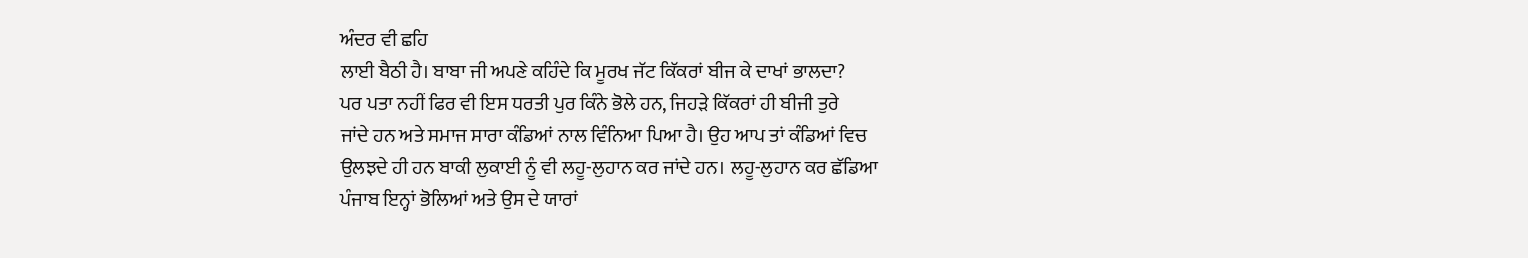ਅੰਦਰ ਵੀ ਛਹਿ
ਲਾਈ ਬੈਠੀ ਹੈ। ਬਾਬਾ ਜੀ ਅਪਣੇ ਕਹਿੰਦੇ ਕਿ ਮੂਰਖ ਜੱਟ ਕਿੱਕਰਾਂ ਬੀਜ ਕੇ ਦਾਖਾਂ ਭਾਲਦਾ?
ਪਰ ਪਤਾ ਨਹੀਂ ਫਿਰ ਵੀ ਇਸ ਧਰਤੀ ਪੁਰ ਕਿੰਨੇ ਭੋਲੇ ਹਨ, ਜਿਹੜੇ ਕਿੱਕਰਾਂ ਹੀ ਬੀਜੀ ਤੁਰੇ
ਜਾਂਦੇ ਹਨ ਅਤੇ ਸਮਾਜ ਸਾਰਾ ਕੰਡਿਆਂ ਨਾਲ ਵਿੰਨਿਆ ਪਿਆ ਹੈ। ਉਹ ਆਪ ਤਾਂ ਕੰਡਿਆਂ ਵਿਚ
ਉਲਝਦੇ ਹੀ ਹਨ ਬਾਕੀ ਲੁਕਾਈ ਨੂੰ ਵੀ ਲਹੂ-ਲੁਹਾਨ ਕਰ ਜਾਂਦੇ ਹਨ। ਲਹੂ-ਲੁਹਾਨ ਕਰ ਛੱਡਿਆ
ਪੰਜਾਬ ਇਨ੍ਹਾਂ ਭੋਲਿਆਂ ਅਤੇ ਉਸ ਦੇ ਯਾਰਾਂ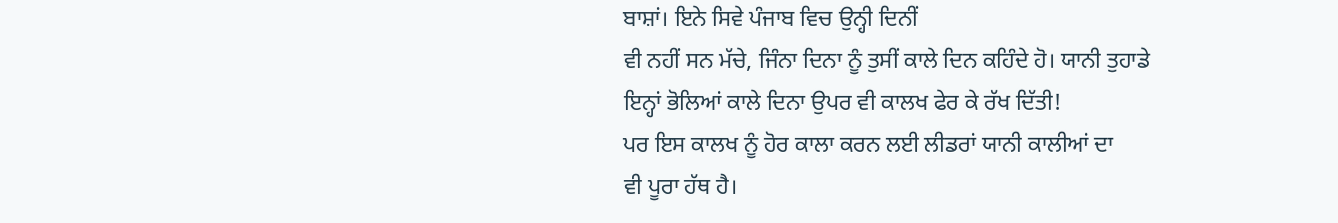ਬਾਸ਼ਾਂ। ਇਨੇ ਸਿਵੇ ਪੰਜਾਬ ਵਿਚ ਉਨ੍ਹੀ ਦਿਨੀਂ
ਵੀ ਨਹੀਂ ਸਨ ਮੱਚੇ, ਜਿੰਨਾ ਦਿਨਾ ਨੂੰ ਤੁਸੀਂ ਕਾਲੇ ਦਿਨ ਕਹਿੰਦੇ ਹੋ। ਯਾਨੀ ਤੁਹਾਡੇ
ਇਨ੍ਹਾਂ ਭੋਲਿਆਂ ਕਾਲੇ ਦਿਨਾ ਉਪਰ ਵੀ ਕਾਲਖ ਫੇਰ ਕੇ ਰੱਖ ਦਿੱਤੀ!
ਪਰ ਇਸ ਕਾਲਖ ਨੂੰ ਹੋਰ ਕਾਲਾ ਕਰਨ ਲਈ ਲੀਡਰਾਂ ਯਾਨੀ ਕਾਲੀਆਂ ਦਾ
ਵੀ ਪੂਰਾ ਹੱਥ ਹੈ।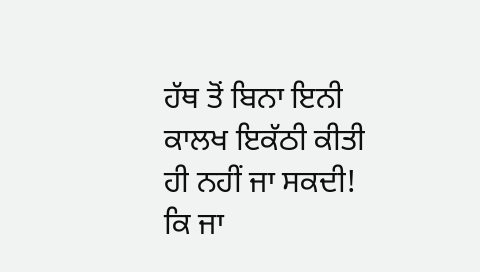ਹੱਥ ਤੋਂ ਬਿਨਾ ਇਨੀ ਕਾਲਖ ਇਕੱਠੀ ਕੀਤੀ ਹੀ ਨਹੀਂ ਜਾ ਸਕਦੀ! ਕਿ ਜਾ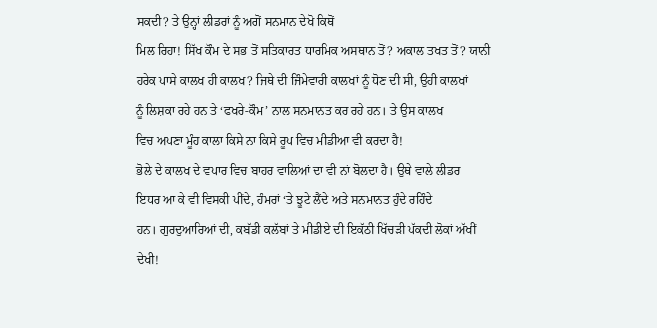ਸਕਦੀ? ਤੇ ਉਨ੍ਹਾਂ ਲੀਡਰਾਂ ਨੂੰ ਅਗੋਂ ਸਨਮਾਨ ਦੇਖੋ ਕਿਥੋਂ
ਮਿਲ ਰਿਹਾ! ਸਿੱਖ ਕੌਮ ਦੇ ਸਭ ਤੋਂ ਸਤਿਕਾਰਤ ਧਾਰਮਿਕ ਅਸਥਾਨ ਤੋਂ? ਅਕਾਲ ਤਖਤ ਤੋਂ? ਯਾਨੀ
ਹਰੇਕ ਪਾਸੇ ਕਾਲਖ ਹੀ ਕਾਲਖ? ਜਿਥੇ ਦੀ ਜਿੰਮੇਵਾਰੀ ਕਾਲਖਾਂ ਨੂੰ ਧੋਣ ਦੀ ਸੀ, ਉਹੀ ਕਾਲਖਾਂ
ਨੂੰ ਲਿਸ਼ਕਾ ਰਹੇ ਹਨ ਤੇ ‘ਫਖਰੇ-ਕੌਮ’ ਨਾਲ ਸਨਮਾਨਤ ਕਰ ਰਹੇ ਹਨ। ਤੇ ਉਸ ਕਾਲਖ
ਵਿਚ ਅਪਣਾ ਮੂੰਹ ਕਾਲਾ ਕਿਸੇ ਨਾ ਕਿਸੇ ਰੂਪ ਵਿਚ ਮੀਡੀਆ ਵੀ ਕਰਦਾ ਹੈ!
ਭੋਲੇ ਦੇ ਕਾਲਖ ਦੇ ਵਪਾਰ ਵਿਚ ਬਾਹਰ ਵਾਲਿਆਂ ਦਾ ਵੀ ਨਾਂ ਬੋਲਦਾ ਹੈ। ਉਥੇ ਵਾਲੇ ਲੀਡਰ
ਇਧਰ ਆ ਕੇ ਵੀ ਵਿਸਕੀ ਪੀਂਦੇ, ਹੰਮਰਾਂ ‘ਤੇ ਝੂਟੇ ਲੈਂਦੇ ਅਤੇ ਸਨਮਾਨਤ ਹੁੰਦੇ ਰਹਿੰਦੇ
ਹਨ। ਗੁਰਦੁਆਰਿਆਂ ਦੀ, ਕਬੱਡੀ ਕਲੱਬਾਂ ਤੇ ਮੀਡੀਏ ਦੀ ਇਕੱਠੀ ਖਿੱਚੜੀ ਪੱਕਦੀ ਲੋਕਾਂ ਅੱਖੀਂ
ਦੇਖੀ!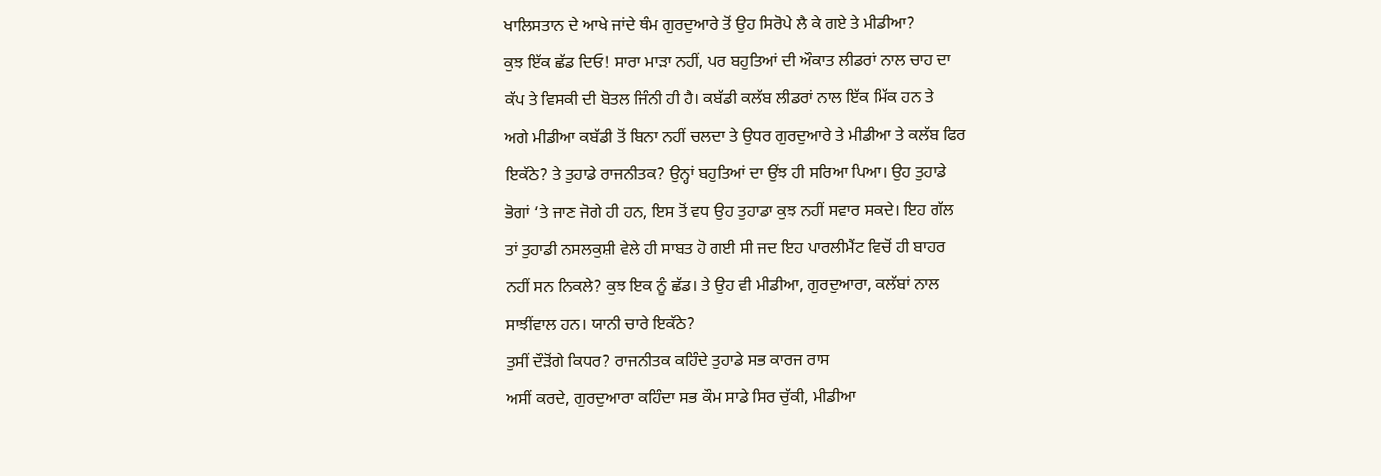ਖਾਲਿਸਤਾਨ ਦੇ ਆਖੇ ਜਾਂਦੇ ਥੰਮ ਗੁਰਦੁਆਰੇ ਤੋਂ ਉਹ ਸਿਰੋਪੇ ਲੈ ਕੇ ਗਏ ਤੇ ਮੀਡੀਆ?
ਕੁਝ ਇੱਕ ਛੱਡ ਦਿਓ! ਸਾਰਾ ਮਾੜਾ ਨਹੀਂ, ਪਰ ਬਹੁਤਿਆਂ ਦੀ ਔਕਾਤ ਲੀਡਰਾਂ ਨਾਲ ਚਾਹ ਦਾ
ਕੱਪ ਤੇ ਵਿਸਕੀ ਦੀ ਬੋਤਲ ਜਿੰਨੀ ਹੀ ਹੈ। ਕਬੱਡੀ ਕਲੱਬ ਲੀਡਰਾਂ ਨਾਲ ਇੱਕ ਮਿੱਕ ਹਨ ਤੇ
ਅਗੇ ਮੀਡੀਆ ਕਬੱਡੀ ਤੋਂ ਬਿਨਾ ਨਹੀਂ ਚਲਦਾ ਤੇ ਉਧਰ ਗੁਰਦੁਆਰੇ ਤੇ ਮੀਡੀਆ ਤੇ ਕਲੱਬ ਫਿਰ
ਇਕੱਠੇ? ਤੇ ਤੁਹਾਡੇ ਰਾਜਨੀਤਕ? ਉਨ੍ਹਾਂ ਬਹੁਤਿਆਂ ਦਾ ਉਂਝ ਹੀ ਸਰਿਆ ਪਿਆ। ਉਹ ਤੁਹਾਡੇ
ਭੋਗਾਂ ‘ਤੇ ਜਾਣ ਜੋਗੇ ਹੀ ਹਨ, ਇਸ ਤੋਂ ਵਧ ਉਹ ਤੁਹਾਡਾ ਕੁਝ ਨਹੀਂ ਸਵਾਰ ਸਕਦੇ। ਇਹ ਗੱਲ
ਤਾਂ ਤੁਹਾਡੀ ਨਸਲਕੁਸ਼ੀ ਵੇਲੇ ਹੀ ਸਾਬਤ ਹੋ ਗਈ ਸੀ ਜਦ ਇਹ ਪਾਰਲੀਮੈਂਟ ਵਿਚੋਂ ਹੀ ਬਾਹਰ
ਨਹੀਂ ਸਨ ਨਿਕਲੇ? ਕੁਝ ਇਕ ਨੂੰ ਛੱਡ। ਤੇ ਉਹ ਵੀ ਮੀਡੀਆ, ਗੁਰਦੁਆਰਾ, ਕਲੱਬਾਂ ਨਾਲ
ਸਾਝੀਂਵਾਲ ਹਨ। ਯਾਨੀ ਚਾਰੇ ਇਕੱਠੇ?
ਤੁਸੀਂ ਦੌੜੋਂਗੇ ਕਿਧਰ? ਰਾਜਨੀਤਕ ਕਹਿੰਦੇ ਤੁਹਾਡੇ ਸਭ ਕਾਰਜ ਰਾਸ
ਅਸੀਂ ਕਰਦੇ, ਗੁਰਦੁਆਰਾ ਕਹਿੰਦਾ ਸਭ ਕੌਮ ਸਾਡੇ ਸਿਰ ਚੁੱਕੀ, ਮੀਡੀਆ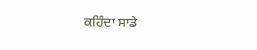ਕਹਿੰਦਾ ਸਾਡੇ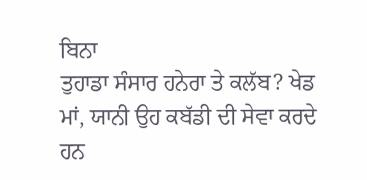ਬਿਨਾ
ਤੁਹਾਡਾ ਸੰਸਾਰ ਹਨੇਰਾ ਤੇ ਕਲੱਬ? ਖੇਡ ਮਾਂ, ਯਾਨੀ ਉਹ ਕਬੱਡੀ ਦੀ ਸੇਵਾ ਕਰਦੇ ਹਨ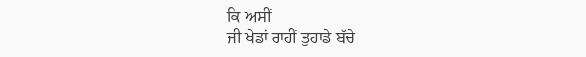ਕਿ ਅਸੀਂ
ਜੀ ਖੇਡਾਂ ਰਾਹੀਂ ਤੁਹਾਡੇ ਬੱਚੇ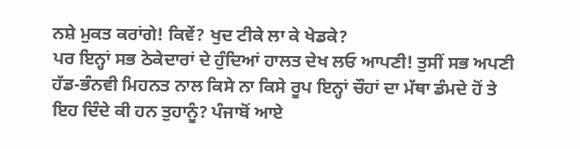ਨਸ਼ੇ ਮੁਕਤ ਕਰਾਂਗੇ! ਕਿਵੇਂ? ਖੁਦ ਟੀਕੇ ਲਾ ਕੇ ਖੇਡਕੇ?
ਪਰ ਇਨ੍ਹਾਂ ਸਭ ਠੇਕੇਦਾਰਾਂ ਦੇ ਹੁੰਦਿਆਂ ਹਾਲਤ ਦੇਖ ਲਓ ਆਪਣੀ! ਤੁਸੀਂ ਸਭ ਅਪਣੀ
ਹੱਡ-ਭੰਨਵੀ ਮਿਹਨਤ ਨਾਲ ਕਿਸੇ ਨਾ ਕਿਸੇ ਰੂਪ ਇਨ੍ਹਾਂ ਚੌਹਾਂ ਦਾ ਮੱਥਾ ਡੰਮਦੇ ਹੋਂ ਤੇ
ਇਹ ਦਿੰਦੇ ਕੀ ਹਨ ਤੁਹਾਨੂੰ? ਪੰਜਾਬੋਂ ਆਏ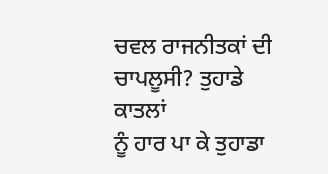ਚਵਲ ਰਾਜਨੀਤਕਾਂ ਦੀ ਚਾਪਲੂਸੀ? ਤੁਹਾਡੇ ਕਾਤਲਾਂ
ਨੂੰ ਹਾਰ ਪਾ ਕੇ ਤੁਹਾਡਾ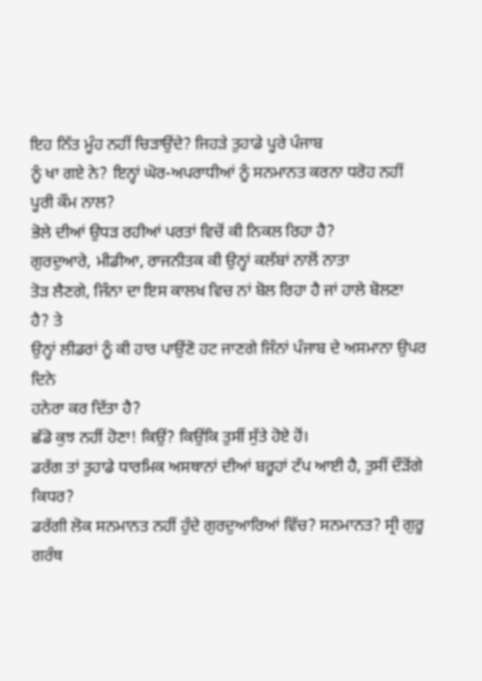ਇਹ ਨਿੱਤ ਮੂੰਹ ਨਹੀਂ ਚਿੜਾਉਂਦੇ? ਜਿਹੜੇ ਤੁਹਾਡੇ ਪੂਰੇ ਪੰਜਾਬ
ਨੂੰ ਖਾ ਗਏ ਨੇ? ਇਨ੍ਹਾਂ ਘੋਰ-ਅਪਰਾਧੀਆਂ ਨੂੰ ਸਨਮਾਨਤ ਕਰਨਾ ਧਰੋਹ ਨਹੀਂ ਪੂਰੀ ਕੌਮ ਨਾਲ?
ਭੋਲੇ ਦੀਆਂ ਉਧੜ ਰਹੀਆਂ ਪਰਤਾਂ ਵਿਚੋਂ ਕੀ ਨਿਕਲ ਰਿਹਾ ਹੈ?
ਗੁਰਦੁਆਰੇ, ਮੀਡੀਆ, ਰਾਜਨੀਤਕ ਕੀ ਉਨ੍ਹਾਂ ਕਲੱਬਾਂ ਨਾਲੋਂ ਨਾਤਾ
ਤੋੜ ਲੈਣਗੇ, ਜਿੰਨਾ ਦਾ ਇਸ ਕਾਲਖ ਵਿਚ ਨਾਂ ਬੋਲ ਰਿਹਾ ਹੈ ਜਾਂ ਹਾਲੇ ਬੋਲਣਾ ਹੈ? ਤੇ
ਉਨ੍ਹਾਂ ਲੀਡਰਾਂ ਨੂੰ ਕੀ ਹਾਰ ਪਾਉਂਣੋ ਹਟ ਜਾਣਗੇ ਜਿੰਨਾਂ ਪੰਜਾਬ ਦੇ ਅਸਮਾਨਾ ਉਪਰ ਦਿਨੇ
ਹਨੇਰਾ ਕਰ ਦਿੱਤਾ ਹੈ?
ਛੱਡੋ ਕੁਝ ਨਹੀਂ ਹੋਣਾ! ਕਿਉਂ? ਕਿਉਂਕਿ ਤੁਸੀਂ ਸੁੱਤੇ ਹੋਏ ਹੋਂ।
ਡਰੱਗ ਤਾਂ ਤੁਹਾਡੇ ਧਾਰਮਿਕ ਅਸਥਾਨਾਂ ਦੀਆਂ ਬਰੂਹਾਂ ਟੱਪ ਆਈ ਹੈ, ਤੁਸੀਂ ਦੌੜੋਂਗੇ ਕਿਧਰ?
ਡਰੱਗੀ ਲੋਕ ਸਨਮਾਨਤ ਨਹੀਂ ਹੁੰਦੇ ਗੁਰਦੁਆਰਿਆਂ ਵਿੱਚ? ਸਨਮਾਨਤ? ਸ੍ਰੀ ਗੁਰੂ ਗਰੰਥ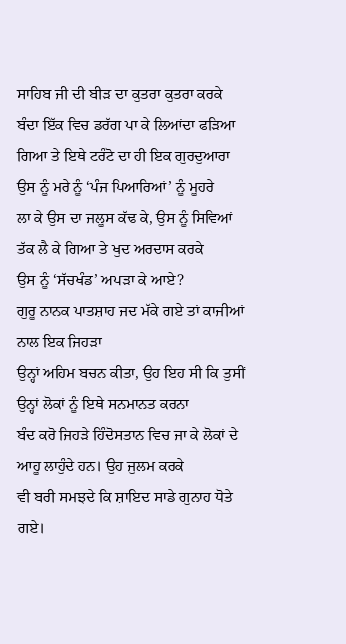ਸਾਹਿਬ ਜੀ ਦੀ ਬੀੜ ਦਾ ਕੁਤਰਾ ਕੁਤਰਾ ਕਰਕੇ ਬੰਦਾ ਇੱਕ ਵਿਚ ਡਰੱਗ ਪਾ ਕੇ ਲਿਆਂਦਾ ਫੜਿਆ
ਗਿਆ ਤੇ ਇਥੇ ਟਰੰਟੋ ਦਾ ਹੀ ਇਕ ਗੁਰਦੁਆਰਾ ਉਸ ਨੂੰ ਮਰੇ ਨੂੰ ‘ਪੰਜ ਪਿਆਰਿਆਂ’ ਨੂੰ ਮੂਹਰੇ
ਲਾ ਕੇ ਉਸ ਦਾ ਜਲੂਸ ਕੱਢ ਕੇ, ਉਸ ਨੂੰ ਸਿਵਿਆਂ ਤੱਕ ਲੈ ਕੇ ਗਿਆ ਤੇ ਖੁਦ ਅਰਦਾਸ ਕਰਕੇ
ਉਸ ਨੂੰ ‘ਸੱਚਖੰਡ’ ਅਪੜਾ ਕੇ ਆਏ?
ਗੁਰੂ ਨਾਨਕ ਪਾਤਸ਼ਾਹ ਜਦ ਮੱਕੇ ਗਏ ਤਾਂ ਕਾਜੀਆਂ ਨਾਲ ਇਕ ਜਿਹੜਾ
ਉਨ੍ਹਾਂ ਅਹਿਮ ਬਚਨ ਕੀਤਾ, ਉਹ ਇਹ ਸੀ ਕਿ ਤੁਸੀਂ ਉਨ੍ਹਾਂ ਲੋਕਾਂ ਨੂੰ ਇਥੇ ਸਨਮਾਨਤ ਕਰਨਾ
ਬੰਦ ਕਰੋ ਜਿਹੜੇ ਹਿੰਦੋਸਤਾਨ ਵਿਚ ਜਾ ਕੇ ਲੋਕਾਂ ਦੇ ਆਹੂ ਲਾਹੁੰਦੇ ਹਨ। ਉਹ ਜੁਲਮ ਕਰਕੇ
ਵੀ ਬਰੀ ਸਮਝਦੇ ਕਿ ਸ਼ਾਇਦ ਸਾਡੇ ਗੁਨਾਹ ਧੋਤੇ ਗਏ।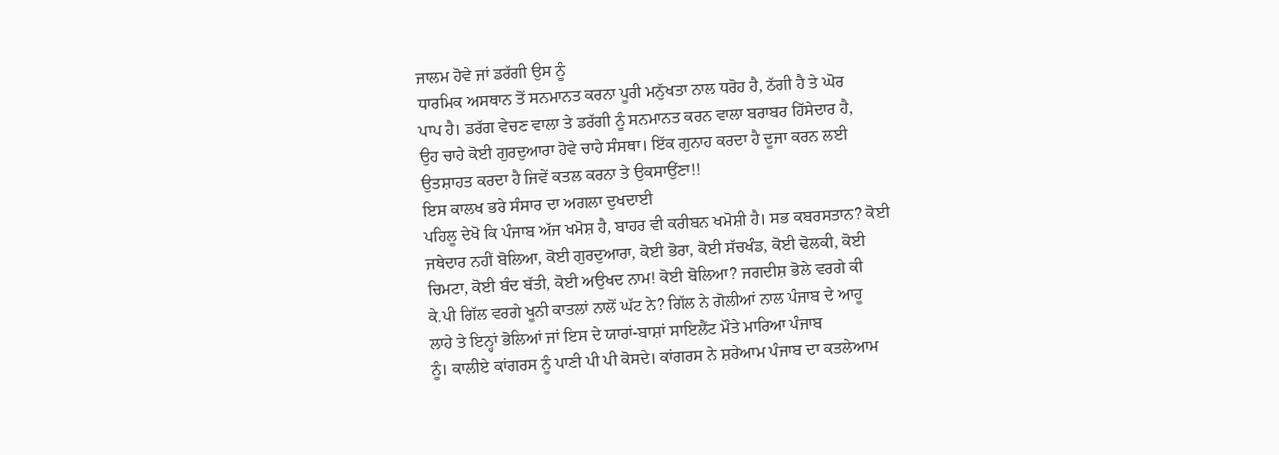ਜਾਲਮ ਹੋਵੇ ਜਾਂ ਡਰੱਗੀ ਉਸ ਨੂੰ
ਧਾਰਮਿਕ ਅਸਥਾਨ ਤੋਂ ਸਨਮਾਨਤ ਕਰਨਾ ਪੂਰੀ ਮਨੁੱਖਤਾ ਨਾਲ ਧਰੋਹ ਹੈ, ਠੱਗੀ ਹੈ ਤੇ ਘੋਰ
ਪਾਪ ਹੈ। ਡਰੱਗ ਵੇਚਣ ਵਾਲਾ ਤੇ ਡਰੱਗੀ ਨੂੰ ਸਨਮਾਨਤ ਕਰਨ ਵਾਲਾ ਬਰਾਬਰ ਹਿੱਸੇਦਾਰ ਹੈ,
ਉਹ ਚਾਹੇ ਕੋਈ ਗੁਰਦੁਆਰਾ ਹੋਵੇ ਚਾਹੇ ਸੰਸਥਾ। ਇੱਕ ਗੁਨਾਹ ਕਰਦਾ ਹੈ ਦੂਜਾ ਕਰਨ ਲਈ
ਉਤਸ਼ਾਹਤ ਕਰਦਾ ਹੈ ਜਿਵੇਂ ਕਤਲ ਕਰਨਾ ਤੇ ਉਕਸਾਉਂਣਾ!!
ਇਸ ਕਾਲਖ ਭਰੇ ਸੰਸਾਰ ਦਾ ਅਗਲਾ ਦੁਖਦਾਈ
ਪਹਿਲੂ ਦੇਖੋ ਕਿ ਪੰਜਾਬ ਅੱਜ ਖਮੋਸ਼ ਹੈ, ਬਾਹਰ ਵੀ ਕਰੀਬਨ ਖਮੋਸ਼ੀ ਹੈ। ਸਭ ਕਬਰਸਤਾਨ? ਕੋਈ
ਜਥੇਦਾਰ ਨਹੀਂ ਬੋਲਿਆ, ਕੋਈ ਗੁਰਦੁਆਰਾ, ਕੋਈ ਭੋਰਾ, ਕੋਈ ਸੱਚਖੰਡ, ਕੋਈ ਢੋਲਕੀ, ਕੋਈ
ਚਿਮਟਾ, ਕੋਈ ਬੰਦ ਬੱਤੀ, ਕੋਈ ਅਉਖਦ ਨਾਮ! ਕੋਈ ਬੋਲਿਆ? ਜਗਦੀਸ਼ ਭੋਲੇ ਵਰਗੇ ਕੀ
ਕੇ.ਪੀ ਗਿੱਲ ਵਰਗੇ ਖੂਨੀ ਕਾਤਲਾਂ ਨਾਲੋਂ ਘੱਟ ਨੇ? ਗਿੱਲ ਨੇ ਗੋਲੀਆਂ ਨਾਲ ਪੰਜਾਬ ਦੇ ਆਹੂ
ਲਾਹੇ ਤੇ ਇਨ੍ਹਾਂ ਭੋਲਿਆਂ ਜਾਂ ਇਸ ਦੇ ਯਾਰਾਂ-ਬਾਸ਼ਾਂ ਸਾਇਲੈਂਟ ਮੌਤੇ ਮਾਰਿਆ ਪੰਜਾਬ
ਨੂੰ। ਕਾਲੀਏ ਕਾਂਗਰਸ ਨੂੰ ਪਾਣੀ ਪੀ ਪੀ ਕੋਸਦੇ। ਕਾਂਗਰਸ ਨੇ ਸ਼ਰੇਆਮ ਪੰਜਾਬ ਦਾ ਕਤਲੇਆਮ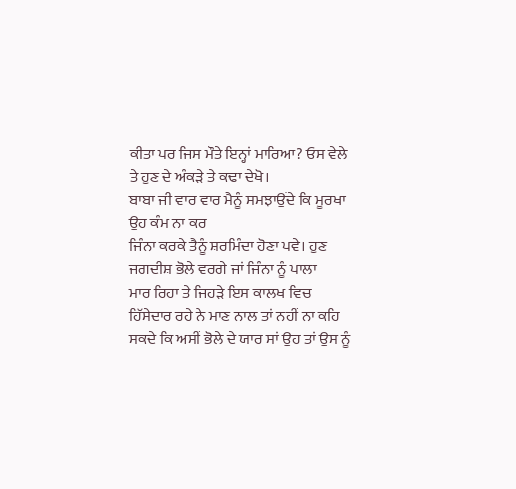ਕੀਤਾ ਪਰ ਜਿਸ ਮੌਤੇ ਇਨ੍ਹਾਂ ਮਾਰਿਆ? ਓਸ ਵੇਲੇ ਤੇ ਹੁਣ ਦੇ ਅੰਕੜੇ ਤੇ ਕਢਾ ਦੇਖੋ।
ਬਾਬਾ ਜੀ ਵਾਰ ਵਾਰ ਮੈਨੂੰ ਸਮਝਾਉਂਦੇ ਕਿ ਮੂਰਖਾ ਉਹ ਕੰਮ ਨਾ ਕਰ
ਜਿੰਨਾ ਕਰਕੇ ਤੈਨੂੰ ਸ਼ਰਮਿੰਦਾ ਹੋਣਾ ਪਵੇ। ਹੁਣ ਜਗਦੀਸ਼ ਭੋਲੇ ਵਰਗੇ ਜਾਂ ਜਿੰਨਾ ਨੂੰ ਪਾਲਾ
ਮਾਰ ਰਿਹਾ ਤੇ ਜਿਹੜੇ ਇਸ ਕਾਲਖ ਵਿਚ ਹਿੱਸੇਦਾਰ ਰਹੇ ਨੇ ਮਾਣ ਨਾਲ ਤਾਂ ਨਹੀਂ ਨਾ ਕਹਿ
ਸਕਦੇ ਕਿ ਅਸੀਂ ਭੋਲੇ ਦੇ ਯਾਰ ਸਾਂ ਉਹ ਤਾਂ ਉਸ ਨੂੰ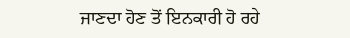ਜਾਣਦਾ ਹੋਣ ਤੋਂ ਇਨਕਾਰੀ ਹੋ ਰਹੇ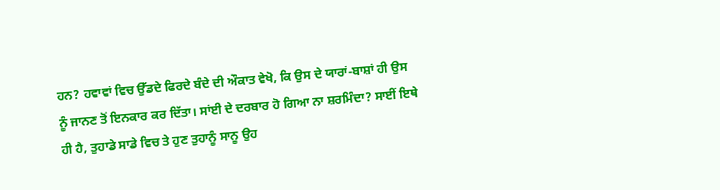ਹਨ? ਹਵਾਵਾਂ ਵਿਚ ਉੱਡਦੇ ਫਿਰਦੇ ਬੰਦੇ ਦੀ ਔਕਾਤ ਵੇਖੋ, ਕਿ ਉਸ ਦੇ ਯਾਰਾਂ-ਬਾਸ਼ਾਂ ਹੀ ਉਸ
ਨੂੰ ਜਾਨਣ ਤੋਂ ਇਨਕਾਰ ਕਰ ਦਿੱਤਾ। ਸਾਂਈ ਦੇ ਦਰਬਾਰ ਹੋ ਗਿਆ ਨਾ ਸ਼ਰਮਿੰਦਾ? ਸਾਈਂ ਇਥੇ
ਹੀ ਹੈ, ਤੁਹਾਡੇ ਸਾਡੇ ਵਿਚ ਤੇ ਹੁਣ ਤੁਹਾਨੂੰ ਸਾਨੂ ਉਹ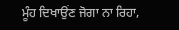ਮੂੰਹ ਦਿਖਾਉਂਣ ਜੋਗਾ ਨਾ ਰਿਹਾ,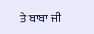ਤੇ ਬਾਬਾ ਜੀ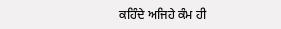ਕਹਿੰਦੇ ਅਜਿਹੇ ਕੰਮ ਹੀ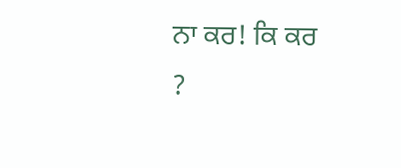ਨਾ ਕਰ! ਕਿ ਕਰ
?